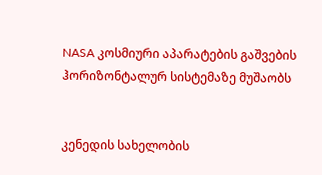NASA კოსმიური აპარატების გაშვების ჰორიზონტალურ სისტემაზე მუშაობს


კენედის სახელობის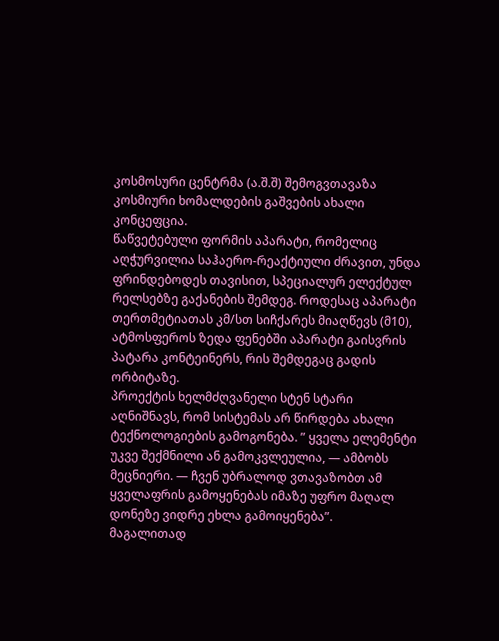კოსმოსური ცენტრმა (ა.შ.შ) შემოგვთავაზა კოსმიური ხომალდების გაშვების ახალი კონცეფცია.
წაწვეტებული ფორმის აპარატი, რომელიც აღჭურვილია საჰაერო-რეაქტიული ძრავით, უნდა ფრინდებოდეს თავისით, სპეციალურ ელექტულ რელსებზე გაქანების შემდეგ. როდესაც აპარატი თერთმეტიათას კმ/სთ სიჩქარეს მიაღწევს (მ10), ატმოსფეროს ზედა ფენებში აპარატი გაისვრის პატარა კონტეინერს, რის შემდეგაც გადის ორბიტაზე.
პროექტის ხელმძღვანელი სტენ სტარი აღნიშნავს, რომ სისტემას არ წირდება ახალი ტექნოლოგიების გამოგონება. ” ყველა ელემენტი უკვე შექმნილი ან გამოკვლეულია, — ამბობს მეცნიერი. — ჩვენ უბრალოდ ვთავაზობთ ამ ყველაფრის გამოყენებას იმაზე უფრო მაღალ დონეზე ვიდრე ეხლა გამოიყენება”.
მაგალითად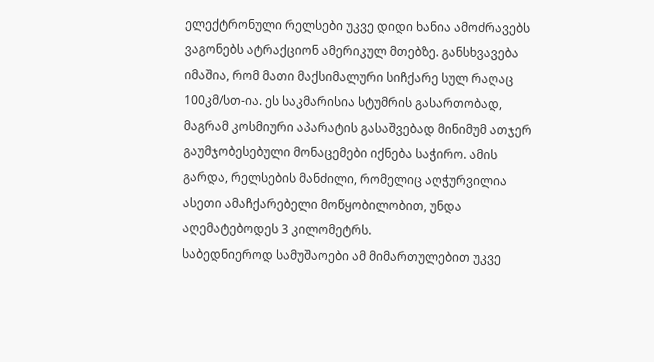ელექტრონული რელსები უკვე დიდი ხანია ამოძრავებს ვაგონებს ატრაქციონ ამერიკულ მთებზე. განსხვავება იმაშია, რომ მათი მაქსიმალური სიჩქარე სულ რაღაც 100კმ/სთ-ია. ეს საკმარისია სტუმრის გასართობად, მაგრამ კოსმიური აპარატის გასაშვებად მინიმუმ ათჯერ გაუმჯობესებული მონაცემები იქნება საჭირო. ამის გარდა, რელსების მანძილი, რომელიც აღჭურვილია ასეთი ამაჩქარებელი მოწყობილობით, უნდა აღემატებოდეს 3 კილომეტრს.
საბედნიეროდ სამუშაოები ამ მიმართულებით უკვე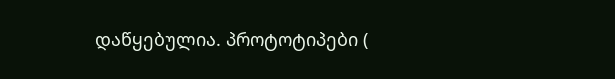დაწყებულია. პროტოტიპები (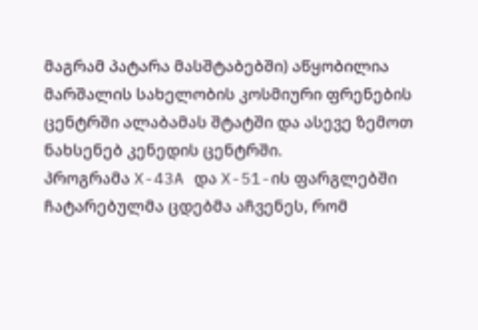მაგრამ პატარა მასშტაბებში) აწყობილია მარშალის სახელობის კოსმიური ფრენების ცენტრში ალაბამას შტატში და ასევე ზემოთ ნახსენებ კენედის ცენტრში.
პროგრამა X-43A და X-51-ის ფარგლებში ჩატარებულმა ცდებმა აჩვენეს, რომ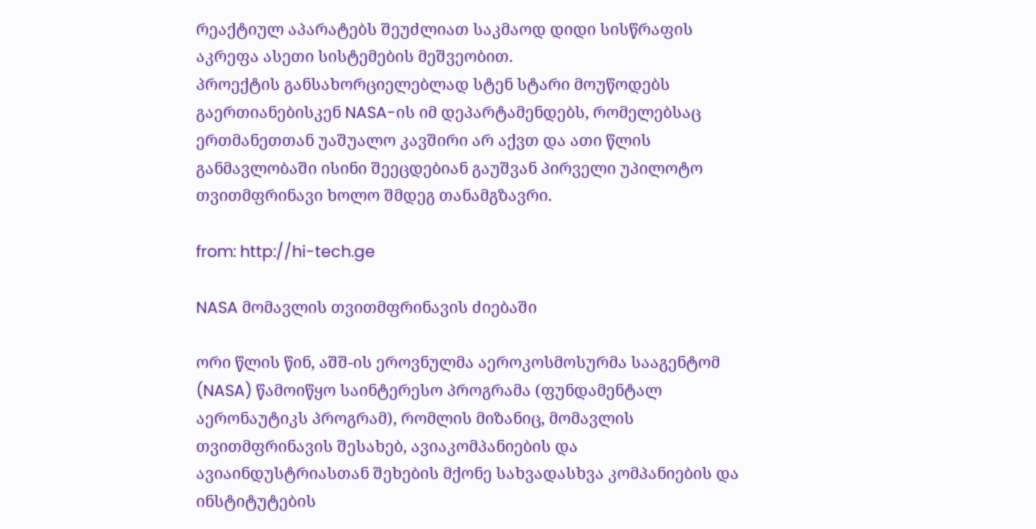რეაქტიულ აპარატებს შეუძლიათ საკმაოდ დიდი სისწრაფის აკრეფა ასეთი სისტემების მეშვეობით.
პროექტის განსახორციელებლად სტენ სტარი მოუწოდებს გაერთიანებისკენ NASA-ის იმ დეპარტამენდებს, რომელებსაც ერთმანეთთან უაშუალო კავშირი არ აქვთ და ათი წლის განმავლობაში ისინი შეეცდებიან გაუშვან პირველი უპილოტო თვითმფრინავი ხოლო შმდეგ თანამგზავრი.

from: http://hi-tech.ge

NASA მომავლის თვითმფრინავის ძიებაში

ორი წლის წინ, აშშ-ის ეროვნულმა აეროკოსმოსურმა სააგენტომ (NASA) წამოიწყო საინტერესო პროგრამა (ფუნდამენტალ აერონაუტიკს პროგრამ), რომლის მიზანიც, მომავლის თვითმფრინავის შესახებ, ავიაკომპანიების და ავიაინდუსტრიასთან შეხების მქონე სახვადასხვა კომპანიების და ინსტიტუტების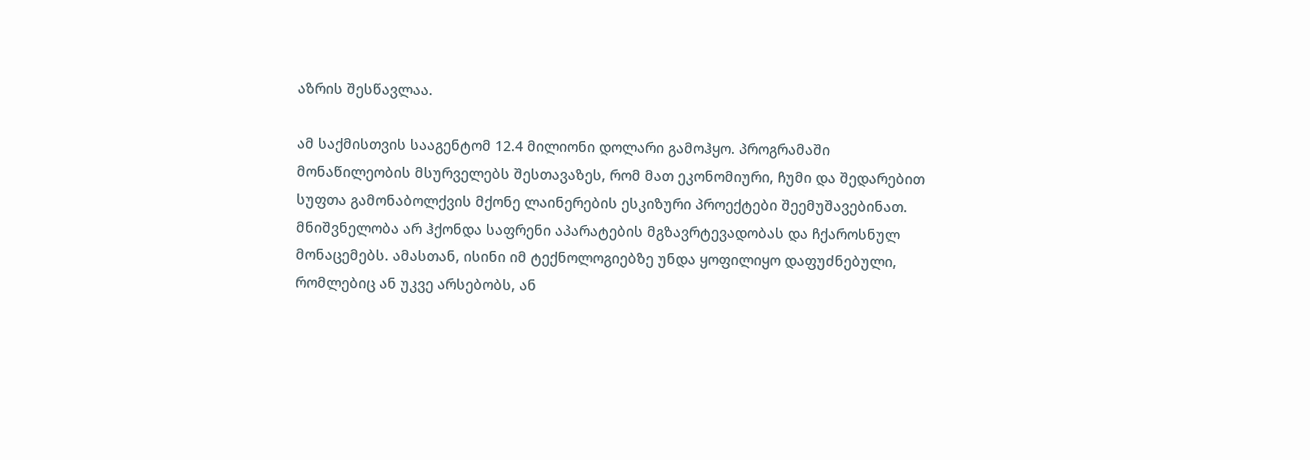აზრის შესწავლაა.

ამ საქმისთვის სააგენტომ 12.4 მილიონი დოლარი გამოჰყო. პროგრამაში მონაწილეობის მსურველებს შესთავაზეს, რომ მათ ეკონომიური, ჩუმი და შედარებით სუფთა გამონაბოლქვის მქონე ლაინერების ესკიზური პროექტები შეემუშავებინათ. მნიშვნელობა არ ჰქონდა საფრენი აპარატების მგზავრტევადობას და ჩქაროსნულ მონაცემებს. ამასთან, ისინი იმ ტექნოლოგიებზე უნდა ყოფილიყო დაფუძნებული, რომლებიც ან უკვე არსებობს, ან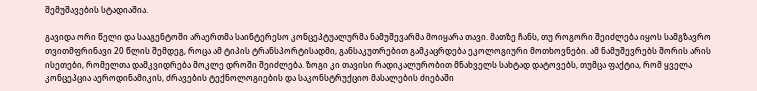შემუშავების სტადიაშია.

გავიდა ორი წელი და სააგენტოში არაერთმა საინტერესო კონცეპტუალურმა ნამუშევარმა მოიყარა თავი. მათზე ჩანს, თუ როგორი შეიძლება იყოს სამგზავრო თვითმფრინავი 20 წლის შემდეგ, როცა ამ ტიპის ტრანსპორტისადმი, განსაკუთრებით გამკაცრდება ეკოლოგიური მოთხოვნები. ამ ნამუშევრებს შორის არის ისეთები, რომელთა დამკვიდრება მოკლე დროში შეიძლება. ზოგი კი თავისი რადიკალურობით მნახველს სახტად დატოვებს, თუმცა ფაქტია, რომ ყველა კონცეპცია აეროდინამიკის, ძრავების ტექნოლოგიების და საკონსტრუქციო მასალების ძიებაში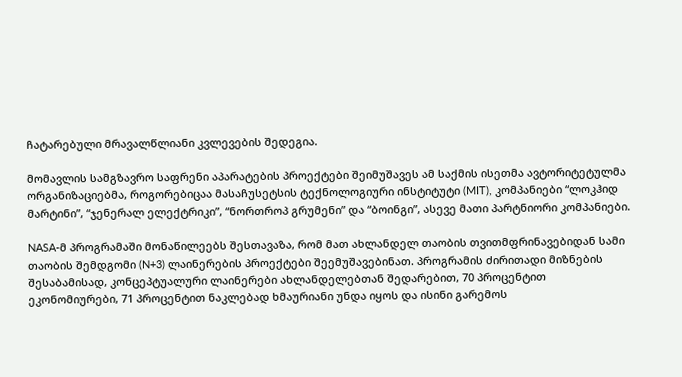ჩატარებული მრავალწლიანი კვლევების შედეგია.

მომავლის სამგზავრო საფრენი აპარატების პროექტები შეიმუშავეს ამ საქმის ისეთმა ავტორიტეტულმა ორგანიზაციებმა, როგორებიცაა მასაჩუსეტსის ტექნოლოგიური ინსტიტუტი (MIT), კომპანიები “ლოკჰიდ მარტინი”, “ჯენერალ ელექტრიკი”, “ნორთროპ გრუმენი” და “ბოინგი”, ასევე მათი პარტნიორი კომპანიები.

NASA-მ პროგრამაში მონაწილეებს შესთავაზა, რომ მათ ახლანდელ თაობის თვითმფრინავებიდან სამი თაობის შემდგომი (N+3) ლაინერების პროექტები შეემუშავებინათ. პროგრამის ძირითადი მიზნების შესაბამისად, კონცეპტუალური ლაინერები ახლანდელებთან შედარებით, 70 პროცენტით ეკონომიურები, 71 პროცენტით ნაკლებად ხმაურიანი უნდა იყოს და ისინი გარემოს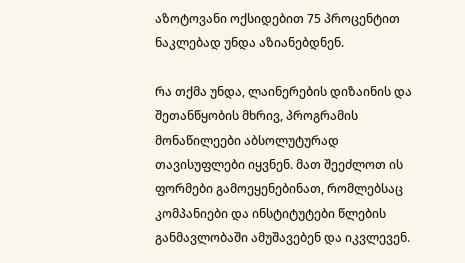აზოტოვანი ოქსიდებით 75 პროცენტით ნაკლებად უნდა აზიანებდნენ.

რა თქმა უნდა, ლაინერების დიზაინის და შეთანწყობის მხრივ, პროგრამის მონაწილეები აბსოლუტურად თავისუფლები იყვნენ. მათ შეეძლოთ ის ფორმები გამოეყენებინათ, რომლებსაც კომპანიები და ინსტიტუტები წლების განმავლობაში ამუშავებენ და იკვლევენ.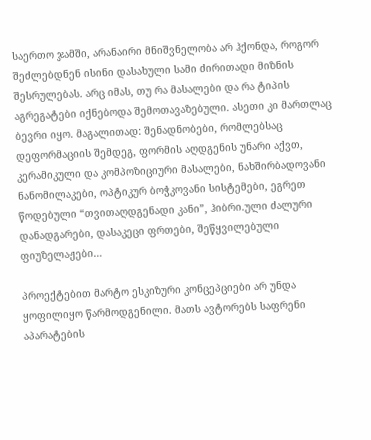საერთო ჯამში, არანაირი მნიშვნელობა არ ჰქონდა, როგორ შეძლებდნენ ისინი დასახული სამი ძირითადი მიზნის შესრულებას. არც იმას, თუ რა მასალები და რა ტიპის აგრეგატები იქნებოდა შემოთავაზებული. ასეთი კი მართლაც ბევრი იყო. მაგალითად: შენადნობები, რომლებსაც დეფორმაციის შემდეგ, ფორმის აღდგენის უნარი აქვთ, კერამიკული და კომპოზიციური მასალები, ნახშირბადოვანი ნანომილაკები, ოპტიკურ ბოჭკოვანი სისტემები, ეგრეთ წოდებული “თვითაღდგენადი კანი”, ჰიბრი.ული ძალური დანადგარები, დასაკეცი ფრთები, შეწყვილებული ფიუზელაჟები…

პროექტებით მარტო ესკიზური კონცეპციები არ უნდა ყოფილიყო წარმოდგენილი. მათს ავტორებს საფრენი აპარატების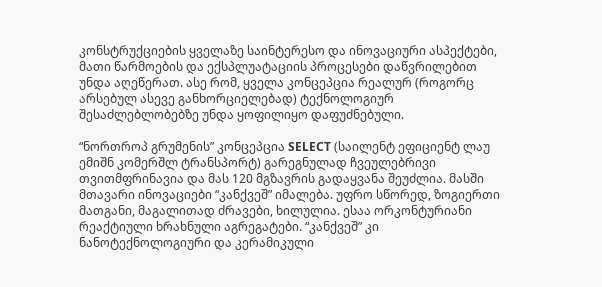კონსტრუქციების ყველაზე საინტერესო და ინოვაციური ასპექტები, მათი წარმოების და ექსპლუატაციის პროცესები დაწვრილებით უნდა აღეწერათ. ასე რომ, ყველა კონცეპცია რეალურ (როგორც არსებულ ასევე განხორციელებად) ტექნოლოგიურ შესაძლებლობებზე უნდა ყოფილიყო დაფუძნებული.

“ნორთროპ გრუმენის” კონცეპცია SELECT (საილენტ ეფიციენტ ლაუ ემიშნ კომერშლ ტრანსპორტ) გარეგნულად ჩვეულებრივი თვითმფრინავია და მას 120 მგზავრის გადაყვანა შეუძლია. მასში მთავარი ინოვაციები “კანქვეშ” იმალება. უფრო სწორედ, ზოგიერთი მათგანი, მაგალითად ძრავები, ხილულია. ესაა ორკონტურიანი რეაქტიული ხრახნული აგრეგატები. “კანქვეშ” კი ნანოტექნოლოგიური და კერამიკული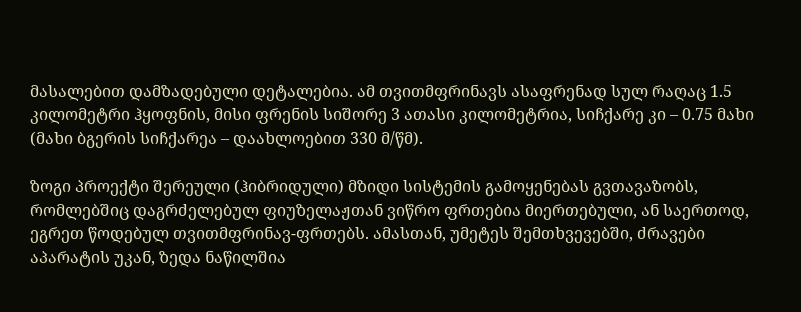მასალებით დამზადებული დეტალებია. ამ თვითმფრინავს ასაფრენად სულ რაღაც 1.5 კილომეტრი ჰყოფნის, მისი ფრენის სიშორე 3 ათასი კილომეტრია, სიჩქარე კი – 0.75 მახი (მახი ბგერის სიჩქარეა – დაახლოებით 330 მ/წმ).

ზოგი პროექტი შერეული (ჰიბრიდული) მზიდი სისტემის გამოყენებას გვთავაზობს, რომლებშიც დაგრძელებულ ფიუზელაჟთან ვიწრო ფრთებია მიერთებული, ან საერთოდ, ეგრეთ წოდებულ თვითმფრინავ-ფრთებს. ამასთან, უმეტეს შემთხვევებში, ძრავები აპარატის უკან, ზედა ნაწილშია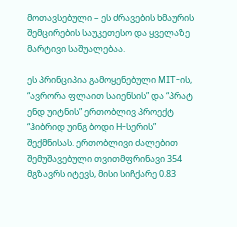მოთავსებული – ეს ძრავების ხმაურის შემცირების საუკეთესო და ყველაზე მარტივი საშუალებაა.

ეს პრინციპია გამოყენებული MIT-ის, “ავრორა ფლაით საიენსის” და “პრატ ენდ უიტნის” ერთობლივ პროექტ “ჰიბრიდ უინგ ბოდი H-სერის” შექმნისას. ერთობლივი ძალებით შემუშავებული თვითმფრინავი 354 მგზავრს იტევს, მისი სიჩქარე 0.83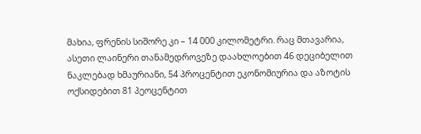მახია, ფრენის სიშორე კი – 14 000 კილომეტრი. რაც მთავარია, ასეთი ლაინერი თანამედროვეზე დაახლოებით 46 დეციბელით ნაკლებად ხმაურიანი, 54 პროცენტით ეკონომიურია და აზოტის ოქსიდებით 81 პეოცენტით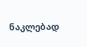ნაკლებად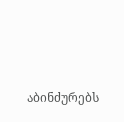აბინძურებს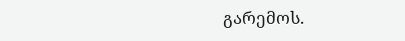გარემოს.